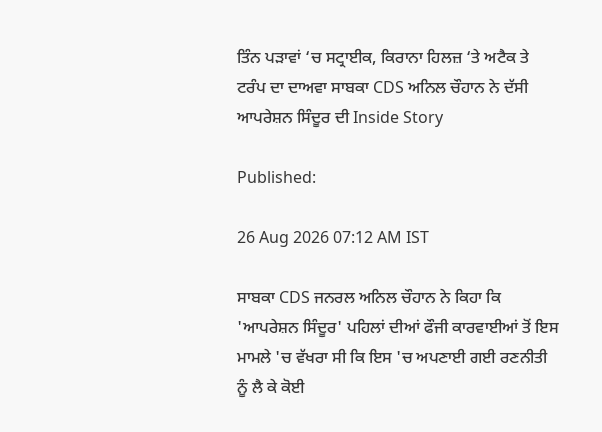ਤਿੰਨ ਪੜਾਵਾਂ ‘ਚ ਸਟ੍ਰਾਈਕ, ਕਿਰਾਨਾ ਹਿਲਜ਼ ‘ਤੇ ਅਟੈਕ ਤੇ ਟਰੰਪ ਦਾ ਦਾਅਵਾ ਸਾਬਕਾ CDS ਅਨਿਲ ਚੌਹਾਨ ਨੇ ਦੱਸੀ ਆਪਰੇਸ਼ਨ ਸਿੰਦੂਰ ਦੀ Inside Story

Published:

26 Aug 2026 07:12 AM IST

ਸਾਬਕਾ CDS ਜਨਰਲ ਅਨਿਲ ਚੌਹਾਨ ਨੇ ਕਿਹਾ ਕਿ 'ਆਪਰੇਸ਼ਨ ਸਿੰਦੂਰ' ਪਹਿਲਾਂ ਦੀਆਂ ਫੌਜੀ ਕਾਰਵਾਈਆਂ ਤੋਂ ਇਸ ਮਾਮਲੇ 'ਚ ਵੱਖਰਾ ਸੀ ਕਿ ਇਸ 'ਚ ਅਪਣਾਈ ਗਈ ਰਣਨੀਤੀ ਨੂੰ ਲੈ ਕੇ ਕੋਈ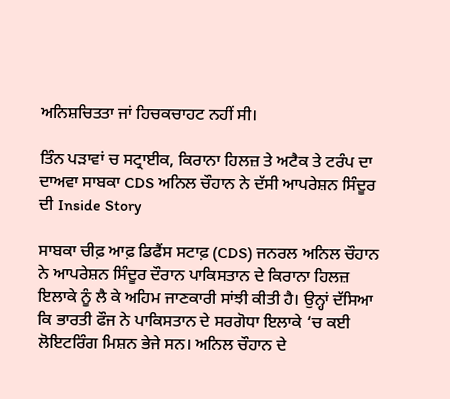ਅਨਿਸ਼ਚਿਤਤਾ ਜਾਂ ਹਿਚਕਚਾਹਟ ਨਹੀਂ ਸੀ।

ਤਿੰਨ ਪੜਾਵਾਂ ਚ ਸਟ੍ਰਾਈਕ, ਕਿਰਾਨਾ ਹਿਲਜ਼ ਤੇ ਅਟੈਕ ਤੇ ਟਰੰਪ ਦਾ ਦਾਅਵਾ ਸਾਬਕਾ CDS ਅਨਿਲ ਚੌਹਾਨ ਨੇ ਦੱਸੀ ਆਪਰੇਸ਼ਨ ਸਿੰਦੂਰ ਦੀ Inside Story

ਸਾਬਕਾ ਚੀਫ਼ ਆਫ਼ ਡਿਫੈਂਸ ਸਟਾਫ਼ (CDS) ਜਨਰਲ ਅਨਿਲ ਚੌਹਾਨ ਨੇ ਆਪਰੇਸ਼ਨ ਸਿੰਦੂਰ ਦੌਰਾਨ ਪਾਕਿਸਤਾਨ ਦੇ ਕਿਰਾਨਾ ਹਿਲਜ਼ ਇਲਾਕੇ ਨੂੰ ਲੈ ਕੇ ਅਹਿਮ ਜਾਣਕਾਰੀ ਸਾਂਝੀ ਕੀਤੀ ਹੈ। ਉਨ੍ਹਾਂ ਦੱਸਿਆ ਕਿ ਭਾਰਤੀ ਫੌਜ ਨੇ ਪਾਕਿਸਤਾਨ ਦੇ ਸਰਗੋਧਾ ਇਲਾਕੇ ‘ਚ ਕਈ ਲੋਇਟਰਿੰਗ ਮਿਸ਼ਨ ਭੇਜੇ ਸਨ। ਅਨਿਲ ਚੌਹਾਨ ਦੇ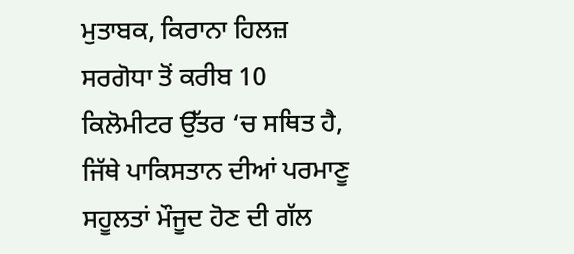ਮੁਤਾਬਕ, ਕਿਰਾਨਾ ਹਿਲਜ਼ ਸਰਗੋਧਾ ਤੋਂ ਕਰੀਬ 10 ਕਿਲੋਮੀਟਰ ਉੱਤਰ ‘ਚ ਸਥਿਤ ਹੈ, ਜਿੱਥੇ ਪਾਕਿਸਤਾਨ ਦੀਆਂ ਪਰਮਾਣੂ ਸਹੂਲਤਾਂ ਮੌਜੂਦ ਹੋਣ ਦੀ ਗੱਲ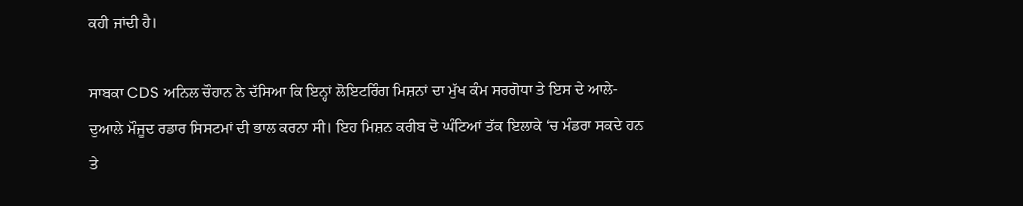ਕਹੀ ਜਾਂਦੀ ਹੈ।

ਸਾਬਕਾ CDS ਅਨਿਲ ਚੌਹਾਨ ਨੇ ਦੱਸਿਆ ਕਿ ਇਨ੍ਹਾਂ ਲੋਇਟਰਿੰਗ ਮਿਸ਼ਨਾਂ ਦਾ ਮੁੱਖ ਕੰਮ ਸਰਗੋਧਾ ਤੇ ਇਸ ਦੇ ਆਲੇ-ਦੁਆਲੇ ਮੌਜੂਦ ਰਡਾਰ ਸਿਸਟਮਾਂ ਦੀ ਭਾਲ ਕਰਨਾ ਸੀ। ਇਹ ਮਿਸ਼ਨ ਕਰੀਬ ਦੋ ਘੰਟਿਆਂ ਤੱਕ ਇਲਾਕੇ ‘ਚ ਮੰਡਰਾ ਸਕਦੇ ਹਨ ਤੇ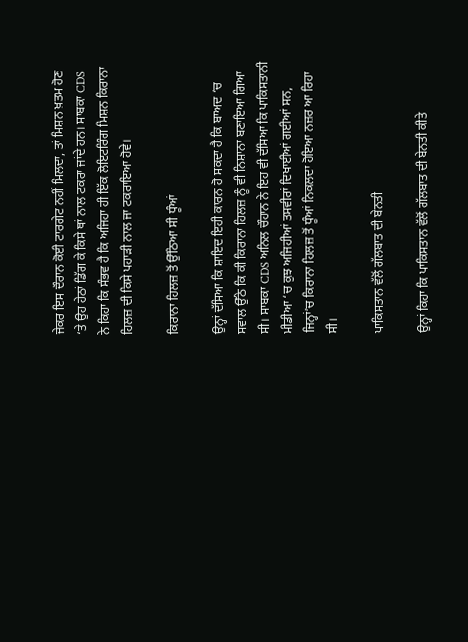ਜੇਕਰ ਇਸ ਦੌਰਾਨ ਕੋਈ ਟਾਰਗੇਟ ਨਹੀਂ ਮਿਲਦਾ, ਤਾਂ ਮਿਸ਼ਨ ਖ਼ਤਮ ਹੋਣ ‘ਤੇ ਉਹ ਹੇਠਾਂ ਡਿੱਗ ਕੇ ਕਿਸੇ ਥਾਂ ਨਾਲ ਟਕਰਾ ਜਾਂਦੇ ਹਨ। ਸਾਬਕਾ CDS ਨੇ ਕਿਹਾ ਕਿ ਸੰਭਵ ਹੈ ਕਿ ਅਜਿਹਾ ਹੀ ਇੱਕ ਲੋਇਟਰਿੰਗ ਮਿਸ਼ਨ ਕਿਰਾਨਾ ਹਿਲਜ਼ ਦੀ ਕਿਸੇ ਪਹਾੜੀ ਨਾਲ ਜਾ ਟਕਰਾਇਆ ਹੋਵੇ।

ਕਿਰਾਨਾ ਹਿਲਜ਼ ਤੋਂ ਉੱਠਿਆ ਸੀ ਧੂੰਆਂ

ਉਨ੍ਹਾਂ ਦੱਸਿਆ ਕਿ ਸ਼ਾਇਦ ਇਹੀ ਕਾਰਨ ਹੋ ਸਕਦਾ ਹੈ ਕਿ ਬਾਅਦ ‘ਚ ਸਵਾਲ ਉੱਠੇ ਕਿ ਕੀ ਕਿਰਾਨਾ ਹਿਲਜ਼ ਨੂੰ ਵੀ ਨਿਸ਼ਾਨਾ ਬਣਾਇਆ ਗਿਆ ਸੀ। ਸਾਬਕਾ CDS ਅਨਿਲ ਚੌਹਾਨ ਨੇ ਇਹ ਵੀ ਦੱਸਿਆ ਕਿ ਪਾਕਿਸਤਾਨੀ ਮੀਡੀਆ ‘ਚ ਕੁਝ ਅਜਿਹੀਆਂ ਤਸਵੀਰਾਂ ਦਿਖਾਈਆਂ ਗਈਆਂ ਸਨ, ਜਿਨ੍ਹਾਂ’ਚ ਕਿਰਾਨਾ ਹਿਲਜ਼ ਤੋਂ ਧੂੰਆਂ ਨਿਕਲਦਾ ਹੋਇਆ ਨਜ਼ਰ ਆ ਰਿਹਾ ਸੀ।

ਪਾਕਿਸਤਾਨ ਵੱਲੋਂ ਗੱਲਬਾਤ ਦੀ ਬੇਨਤੀ

ਉਨ੍ਹਾਂ ਕਿਹਾ ਕਿ ਪਾਕਿਸਤਾਨ ਵੱਲੋਂ ਗੱਲਬਾਤ ਦੀ ਬੇਨਤੀ ਕੀਤੇ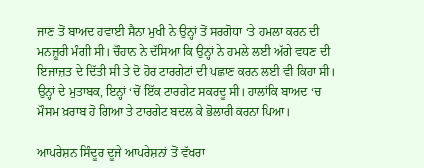ਜਾਣ ਤੋਂ ਬਾਅਦ ਹਵਾਈ ਸੈਨਾ ਮੁਖੀ ਨੇ ਉਨ੍ਹਾਂ ਤੋਂ ਸਰਗੋਧਾ ‘ਤੇ ਹਮਲਾ ਕਰਨ ਦੀ ਮਨਜ਼ੂਰੀ ਮੰਗੀ ਸੀ। ਚੌਹਾਨ ਨੇ ਦੱਸਿਆ ਕਿ ਉਨ੍ਹਾਂ ਨੇ ਹਮਲੇ ਲਈ ਅੱਗੇ ਵਧਣ ਦੀ ਇਜਾਜ਼ਤ ਦੇ ਦਿੱਤੀ ਸੀ ਤੇ ਦੋ ਹੋਰ ਟਾਰਗੇਟਾਂ ਦੀ ਪਛਾਣ ਕਰਨ ਲਈ ਵੀ ਕਿਹਾ ਸੀ। ਉਨ੍ਹਾਂ ਦੇ ਮੁਤਾਬਕ, ਇਨ੍ਹਾਂ ‘ਚੋਂ ਇੱਕ ਟਾਰਗੇਟ ਸਕਰਦੂ ਸੀ। ਹਾਲਾਂਕਿ ਬਾਅਦ ‘ਚ ਮੌਸਮ ਖ਼ਰਾਬ ਹੋ ਗਿਆ ਤੇ ਟਾਰਗੇਟ ਬਦਲ ਕੇ ਭੋਲਾਰੀ ਕਰਨਾ ਪਿਆ।

ਆਪਰੇਸ਼ਨ ਸਿੰਦੂਰ ਦੂਜੇ ਆਪਰੇਸ਼ਨਾਂ ਤੋਂ ਵੱਖਰਾ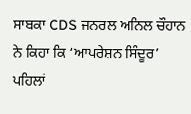ਸਾਬਕਾ CDS ਜਨਰਲ ਅਨਿਲ ਚੌਹਾਨ ਨੇ ਕਿਹਾ ਕਿ ‘ਆਪਰੇਸ਼ਨ ਸਿੰਦੂਰ’ ਪਹਿਲਾਂ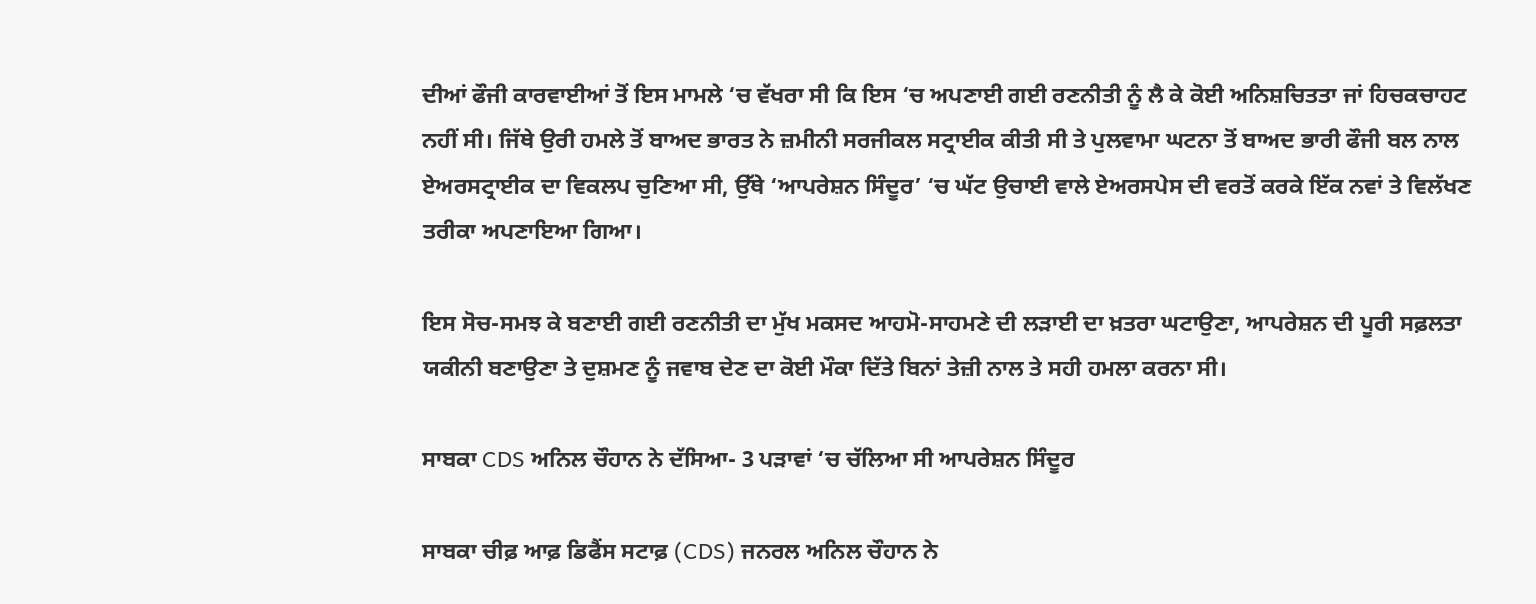ਦੀਆਂ ਫੌਜੀ ਕਾਰਵਾਈਆਂ ਤੋਂ ਇਸ ਮਾਮਲੇ ‘ਚ ਵੱਖਰਾ ਸੀ ਕਿ ਇਸ ‘ਚ ਅਪਣਾਈ ਗਈ ਰਣਨੀਤੀ ਨੂੰ ਲੈ ਕੇ ਕੋਈ ਅਨਿਸ਼ਚਿਤਤਾ ਜਾਂ ਹਿਚਕਚਾਹਟ ਨਹੀਂ ਸੀ। ਜਿੱਥੇ ਉਰੀ ਹਮਲੇ ਤੋਂ ਬਾਅਦ ਭਾਰਤ ਨੇ ਜ਼ਮੀਨੀ ਸਰਜੀਕਲ ਸਟ੍ਰਾਈਕ ਕੀਤੀ ਸੀ ਤੇ ਪੁਲਵਾਮਾ ਘਟਨਾ ਤੋਂ ਬਾਅਦ ਭਾਰੀ ਫੌਜੀ ਬਲ ਨਾਲ ਏਅਰਸਟ੍ਰਾਈਕ ਦਾ ਵਿਕਲਪ ਚੁਣਿਆ ਸੀ, ਉੱਥੇ ‘ਆਪਰੇਸ਼ਨ ਸਿੰਦੂਰ’ ‘ਚ ਘੱਟ ਉਚਾਈ ਵਾਲੇ ਏਅਰਸਪੇਸ ਦੀ ਵਰਤੋਂ ਕਰਕੇ ਇੱਕ ਨਵਾਂ ਤੇ ਵਿਲੱਖਣ ਤਰੀਕਾ ਅਪਣਾਇਆ ਗਿਆ।

ਇਸ ਸੋਚ-ਸਮਝ ਕੇ ਬਣਾਈ ਗਈ ਰਣਨੀਤੀ ਦਾ ਮੁੱਖ ਮਕਸਦ ਆਹਮੋ-ਸਾਹਮਣੇ ਦੀ ਲੜਾਈ ਦਾ ਖ਼ਤਰਾ ਘਟਾਉਣਾ, ਆਪਰੇਸ਼ਨ ਦੀ ਪੂਰੀ ਸਫ਼ਲਤਾ ਯਕੀਨੀ ਬਣਾਉਣਾ ਤੇ ਦੁਸ਼ਮਣ ਨੂੰ ਜਵਾਬ ਦੇਣ ਦਾ ਕੋਈ ਮੌਕਾ ਦਿੱਤੇ ਬਿਨਾਂ ਤੇਜ਼ੀ ਨਾਲ ਤੇ ਸਹੀ ਹਮਲਾ ਕਰਨਾ ਸੀ।

ਸਾਬਕਾ CDS ਅਨਿਲ ਚੌਹਾਨ ਨੇ ਦੱਸਿਆ- 3 ਪੜਾਵਾਂ ‘ਚ ਚੱਲਿਆ ਸੀ ਆਪਰੇਸ਼ਨ ਸਿੰਦੂਰ

ਸਾਬਕਾ ਚੀਫ਼ ਆਫ਼ ਡਿਫੈਂਸ ਸਟਾਫ਼ (CDS) ਜਨਰਲ ਅਨਿਲ ਚੌਹਾਨ ਨੇ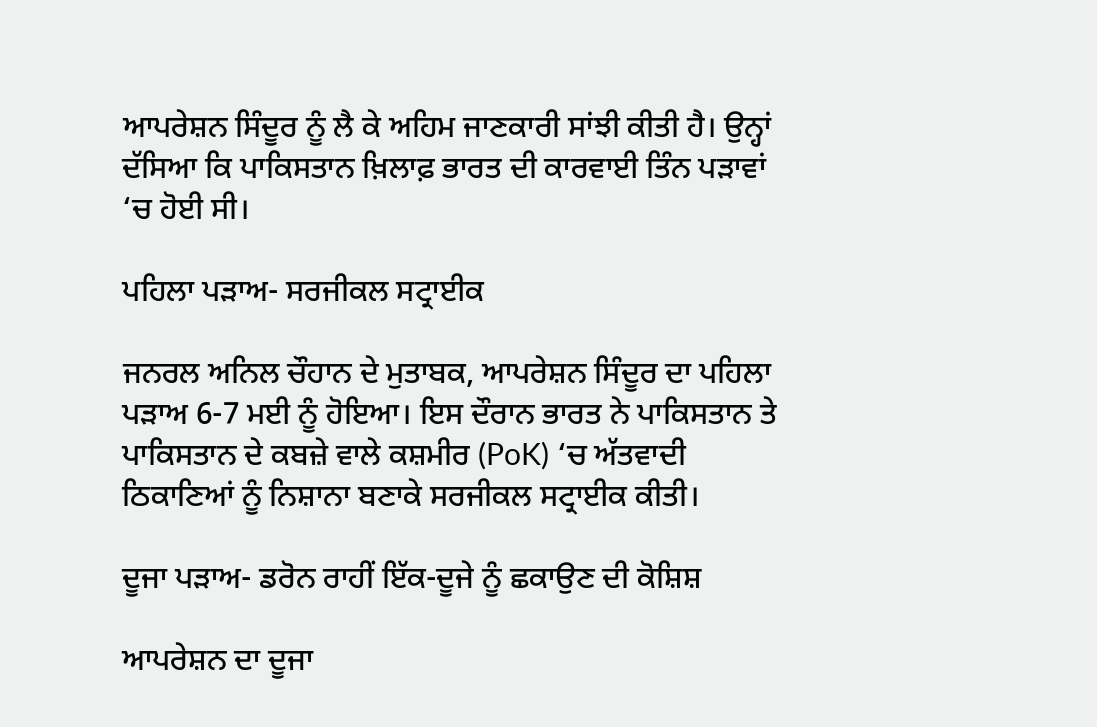ਆਪਰੇਸ਼ਨ ਸਿੰਦੂਰ ਨੂੰ ਲੈ ਕੇ ਅਹਿਮ ਜਾਣਕਾਰੀ ਸਾਂਝੀ ਕੀਤੀ ਹੈ। ਉਨ੍ਹਾਂ ਦੱਸਿਆ ਕਿ ਪਾਕਿਸਤਾਨ ਖ਼ਿਲਾਫ਼ ਭਾਰਤ ਦੀ ਕਾਰਵਾਈ ਤਿੰਨ ਪੜਾਵਾਂ ‘ਚ ਹੋਈ ਸੀ।

ਪਹਿਲਾ ਪੜਾਅ- ਸਰਜੀਕਲ ਸਟ੍ਰਾਈਕ

ਜਨਰਲ ਅਨਿਲ ਚੌਹਾਨ ਦੇ ਮੁਤਾਬਕ, ਆਪਰੇਸ਼ਨ ਸਿੰਦੂਰ ਦਾ ਪਹਿਲਾ ਪੜਾਅ 6-7 ਮਈ ਨੂੰ ਹੋਇਆ। ਇਸ ਦੌਰਾਨ ਭਾਰਤ ਨੇ ਪਾਕਿਸਤਾਨ ਤੇ ਪਾਕਿਸਤਾਨ ਦੇ ਕਬਜ਼ੇ ਵਾਲੇ ਕਸ਼ਮੀਰ (PoK) ‘ਚ ਅੱਤਵਾਦੀ ਠਿਕਾਣਿਆਂ ਨੂੰ ਨਿਸ਼ਾਨਾ ਬਣਾਕੇ ਸਰਜੀਕਲ ਸਟ੍ਰਾਈਕ ਕੀਤੀ।

ਦੂਜਾ ਪੜਾਅ- ਡਰੋਨ ਰਾਹੀਂ ਇੱਕ-ਦੂਜੇ ਨੂੰ ਛਕਾਉਣ ਦੀ ਕੋਸ਼ਿਸ਼

ਆਪਰੇਸ਼ਨ ਦਾ ਦੂਜਾ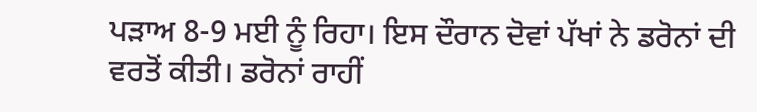ਪੜਾਅ 8-9 ਮਈ ਨੂੰ ਰਿਹਾ। ਇਸ ਦੌਰਾਨ ਦੋਵਾਂ ਪੱਖਾਂ ਨੇ ਡਰੋਨਾਂ ਦੀ ਵਰਤੋਂ ਕੀਤੀ। ਡਰੋਨਾਂ ਰਾਹੀਂ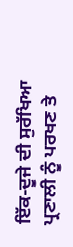ਇੱਕ-ਦੂਜੇ ਦੀ ਸੁਰੱਖਿਆ ਪ੍ਰਣਾਲੀ ਨੂੰ ਪਰਖਣ ਤੇ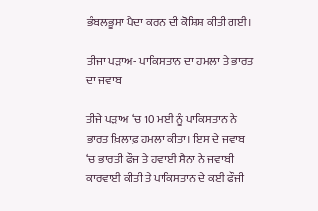ਭੰਬਲਭੂਸਾ ਪੈਦਾ ਕਰਨ ਦੀ ਕੋਸ਼ਿਸ਼ ਕੀਤੀ ਗਈ।

ਤੀਜਾ ਪੜਾਅ- ਪਾਕਿਸਤਾਨ ਦਾ ਹਮਲਾ ਤੇ ਭਾਰਤ ਦਾ ਜਵਾਬ

ਤੀਜੇ ਪੜਾਅ ‘ਚ 10 ਮਈ ਨੂੰ ਪਾਕਿਸਤਾਨ ਨੇ ਭਾਰਤ ਖ਼ਿਲਾਫ਼ ਹਮਲਾ ਕੀਤਾ। ਇਸ ਦੇ ਜਵਾਬ ‘ਚ ਭਾਰਤੀ ਫੌਜ ਤੇ ਹਵਾਈ ਸੈਨਾ ਨੇ ਜਵਾਬੀ ਕਾਰਵਾਈ ਕੀਤੀ ਤੇ ਪਾਕਿਸਤਾਨ ਦੇ ਕਈ ਫੌਜੀ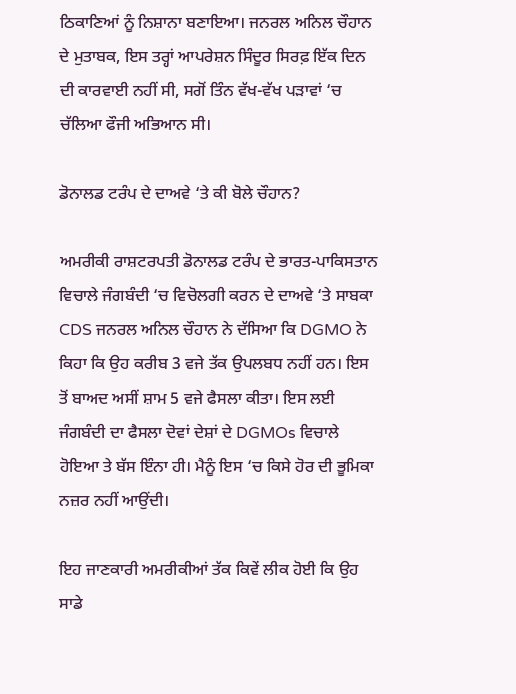ਠਿਕਾਣਿਆਂ ਨੂੰ ਨਿਸ਼ਾਨਾ ਬਣਾਇਆ। ਜਨਰਲ ਅਨਿਲ ਚੌਹਾਨ ਦੇ ਮੁਤਾਬਕ, ਇਸ ਤਰ੍ਹਾਂ ਆਪਰੇਸ਼ਨ ਸਿੰਦੂਰ ਸਿਰਫ਼ ਇੱਕ ਦਿਨ ਦੀ ਕਾਰਵਾਈ ਨਹੀਂ ਸੀ, ਸਗੋਂ ਤਿੰਨ ਵੱਖ-ਵੱਖ ਪੜਾਵਾਂ ‘ਚ ਚੱਲਿਆ ਫੌਜੀ ਅਭਿਆਨ ਸੀ।

ਡੋਨਾਲਡ ਟਰੰਪ ਦੇ ਦਾਅਵੇ ‘ਤੇ ਕੀ ਬੋਲੇ ਚੌਹਾਨ?

ਅਮਰੀਕੀ ਰਾਸ਼ਟਰਪਤੀ ਡੋਨਾਲਡ ਟਰੰਪ ਦੇ ਭਾਰਤ-ਪਾਕਿਸਤਾਨ ਵਿਚਾਲੇ ਜੰਗਬੰਦੀ ‘ਚ ਵਿਚੋਲਗੀ ਕਰਨ ਦੇ ਦਾਅਵੇ ‘ਤੇ ਸਾਬਕਾ CDS ਜਨਰਲ ਅਨਿਲ ਚੌਹਾਨ ਨੇ ਦੱਸਿਆ ਕਿ DGMO ਨੇ ਕਿਹਾ ਕਿ ਉਹ ਕਰੀਬ 3 ਵਜੇ ਤੱਕ ਉਪਲਬਧ ਨਹੀਂ ਹਨ। ਇਸ ਤੋਂ ਬਾਅਦ ਅਸੀਂ ਸ਼ਾਮ 5 ਵਜੇ ਫੈਸਲਾ ਕੀਤਾ। ਇਸ ਲਈ ਜੰਗਬੰਦੀ ਦਾ ਫੈਸਲਾ ਦੋਵਾਂ ਦੇਸ਼ਾਂ ਦੇ DGMOs ਵਿਚਾਲੇ ਹੋਇਆ ਤੇ ਬੱਸ ਇੰਨਾ ਹੀ। ਮੈਨੂੰ ਇਸ ‘ਚ ਕਿਸੇ ਹੋਰ ਦੀ ਭੂਮਿਕਾ ਨਜ਼ਰ ਨਹੀਂ ਆਉਂਦੀ।

ਇਹ ਜਾਣਕਾਰੀ ਅਮਰੀਕੀਆਂ ਤੱਕ ਕਿਵੇਂ ਲੀਕ ਹੋਈ ਕਿ ਉਹ ਸਾਡੇ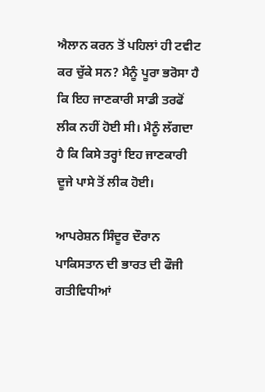ਐਲਾਨ ਕਰਨ ਤੋਂ ਪਹਿਲਾਂ ਹੀ ਟਵੀਟ ਕਰ ਚੁੱਕੇ ਸਨ? ਮੈਨੂੰ ਪੂਰਾ ਭਰੋਸਾ ਹੈ ਕਿ ਇਹ ਜਾਣਕਾਰੀ ਸਾਡੀ ਤਰਫੋਂ ਲੀਕ ਨਹੀਂ ਹੋਈ ਸੀ। ਮੈਨੂੰ ਲੱਗਦਾ ਹੈ ਕਿ ਕਿਸੇ ਤਰ੍ਹਾਂ ਇਹ ਜਾਣਕਾਰੀ ਦੂਜੇ ਪਾਸੇ ਤੋਂ ਲੀਕ ਹੋਈ।

ਆਪਰੇਸ਼ਨ ਸਿੰਦੂਰ ਦੌਰਾਨ ਪਾਕਿਸਤਾਨ ਦੀ ਭਾਰਤ ਦੀ ਫੌਜੀ ਗਤੀਵਿਧੀਆਂ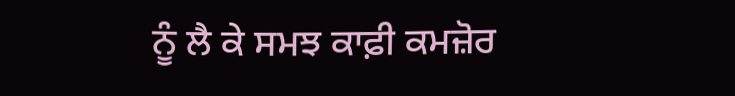ਨੂੰ ਲੈ ਕੇ ਸਮਝ ਕਾਫ਼ੀ ਕਮਜ਼ੋਰ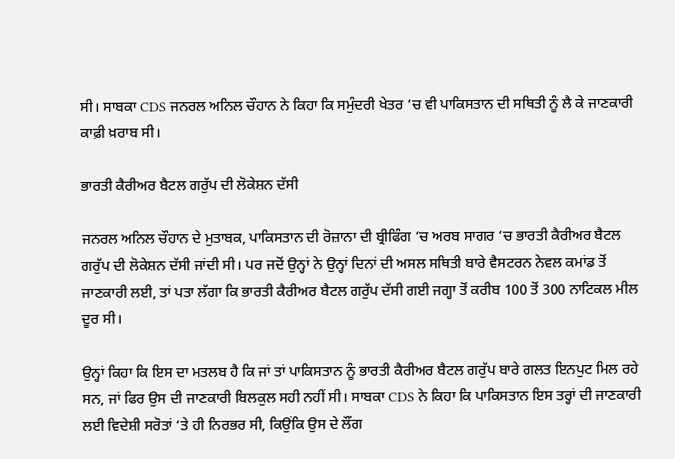ਸੀ। ਸਾਬਕਾ CDS ਜਨਰਲ ਅਨਿਲ ਚੌਹਾਨ ਨੇ ਕਿਹਾ ਕਿ ਸਮੁੰਦਰੀ ਖੇਤਰ ‘ਚ ਵੀ ਪਾਕਿਸਤਾਨ ਦੀ ਸਥਿਤੀ ਨੂੰ ਲੈ ਕੇ ਜਾਣਕਾਰੀ ਕਾਫ਼ੀ ਖ਼ਰਾਬ ਸੀ।

ਭਾਰਤੀ ਕੈਰੀਅਰ ਬੈਟਲ ਗਰੁੱਪ ਦੀ ਲੋਕੇਸ਼ਨ ਦੱਸੀ

ਜਨਰਲ ਅਨਿਲ ਚੌਹਾਨ ਦੇ ਮੁਤਾਬਕ, ਪਾਕਿਸਤਾਨ ਦੀ ਰੋਜ਼ਾਨਾ ਦੀ ਬ੍ਰੀਫਿੰਗ ‘ਚ ਅਰਬ ਸਾਗਰ ‘ਚ ਭਾਰਤੀ ਕੈਰੀਅਰ ਬੈਟਲ ਗਰੁੱਪ ਦੀ ਲੋਕੇਸ਼ਨ ਦੱਸੀ ਜਾਂਦੀ ਸੀ। ਪਰ ਜਦੋਂ ਉਨ੍ਹਾਂ ਨੇ ਉਨ੍ਹਾਂ ਦਿਨਾਂ ਦੀ ਅਸਲ ਸਥਿਤੀ ਬਾਰੇ ਵੈਸਟਰਨ ਨੇਵਲ ਕਮਾਂਡ ਤੋਂ ਜਾਣਕਾਰੀ ਲਈ, ਤਾਂ ਪਤਾ ਲੱਗਾ ਕਿ ਭਾਰਤੀ ਕੈਰੀਅਰ ਬੈਟਲ ਗਰੁੱਪ ਦੱਸੀ ਗਈ ਜਗ੍ਹਾ ਤੋਂ ਕਰੀਬ 100 ਤੋਂ 300 ਨਾਟਿਕਲ ਮੀਲ ਦੂਰ ਸੀ।

ਉਨ੍ਹਾਂ ਕਿਹਾ ਕਿ ਇਸ ਦਾ ਮਤਲਬ ਹੈ ਕਿ ਜਾਂ ਤਾਂ ਪਾਕਿਸਤਾਨ ਨੂੰ ਭਾਰਤੀ ਕੈਰੀਅਰ ਬੈਟਲ ਗਰੁੱਪ ਬਾਰੇ ਗਲਤ ਇਨਪੁਟ ਮਿਲ ਰਹੇ ਸਨ, ਜਾਂ ਫਿਰ ਉਸ ਦੀ ਜਾਣਕਾਰੀ ਬਿਲਕੁਲ ਸਹੀ ਨਹੀਂ ਸੀ। ਸਾਬਕਾ CDS ਨੇ ਕਿਹਾ ਕਿ ਪਾਕਿਸਤਾਨ ਇਸ ਤਰ੍ਹਾਂ ਦੀ ਜਾਣਕਾਰੀ ਲਈ ਵਿਦੇਸ਼ੀ ਸਰੋਤਾਂ ‘ਤੇ ਹੀ ਨਿਰਭਰ ਸੀ, ਕਿਉਂਕਿ ਉਸ ਦੇ ਲੌਂਗ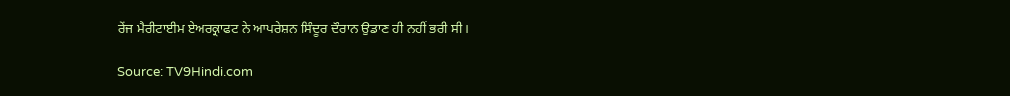ਰੇਂਜ ਮੈਰੀਟਾਈਮ ਏਅਰਕ੍ਰਾਫਟ ਨੇ ਆਪਰੇਸ਼ਨ ਸਿੰਦੂਰ ਦੌਰਾਨ ਉਡਾਣ ਹੀ ਨਹੀਂ ਭਰੀ ਸੀ।

Source: TV9Hindi.com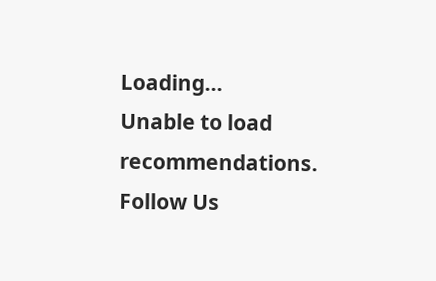Loading...
Unable to load recommendations.
Follow Us